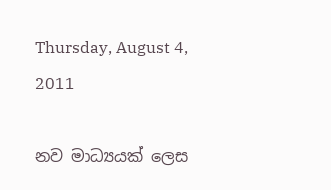Thursday, August 4, 2011

නව මාධ්‍යයක් ලෙස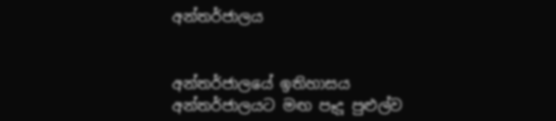අන්තර්ජාලය


අන්තර්ජාලයේ ඉතිහාසය
අන්තර්ජාලයට මඟ පෑදූ පුළුල්ව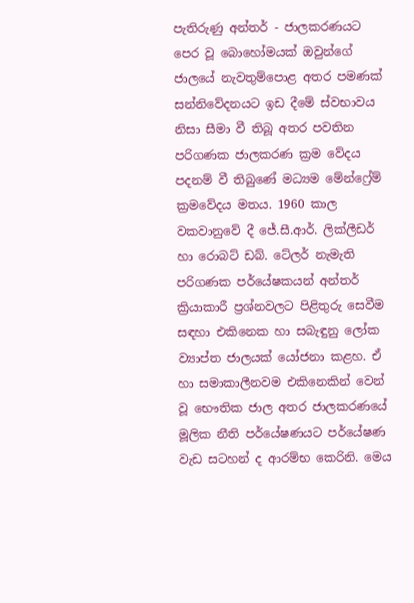පැතිරුණු අන්තර් - ජාලකරණයට පෙර වූ බොහෝමයක් ඔවුන්ගේ ජාලයේ නැවතුම්පොළ අතර පමණක් සන්නිවේදනයට ඉඩ දීමේ ස්වභාවය නිසා සීමා වී තිබූ අතර පවතින පරිගණක ජාලකරණ ක්‍රම වේදය පදනම් වී තිබුණේ මධ්‍යම මේන්ෆ්‍රේම් ක්‍රමවේදය මතය. 1960 කාල වකවානුවේ දී ජේ.සී.ආර්. ලික්ලීඩර් හා රොබට් ඩබ්. ටේලර් නැමැති පරිගණක පර්යේෂකයන් අන්තර් ක්‍රියාකාරී ප්‍රශ්නවලට පිළිතුරු සෙවීම සඳහා එකිනෙක හා සබැඳුනු ලෝක ව්‍යාප්ත ජාලයක් යෝජනා කළහ. ඒ හා සමාකාලීනවම එකිනෙකින් වෙන් වූ භෞතික ජාල අතර ජාලකරණයේ මූලික නීති පර්යේෂණයට පර්යේෂණ වැඩ සටහන් ද ආරම්භ කෙරිනි. මෙය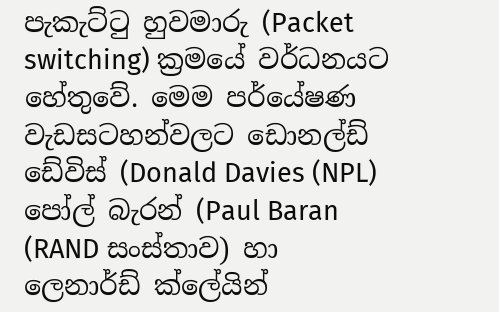පැකැට්ටු හුවමාරු (Packet switching) ක්‍රමයේ වර්ධනයට හේතුවේ. මෙම පර්යේෂණ වැඩසටහන්වලට ඩොනල්ඩ් ඩේවිස් (Donald Davies (NPL) පෝල් බැරන් (Paul Baran (RAND සංස්තාව) හා ලෙනාර්ඩ් ක්ලේයින්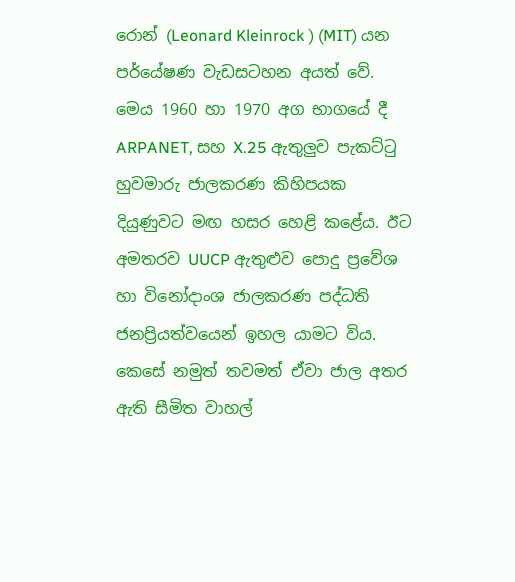රොන් (Leonard Kleinrock ) (MIT) යන පර්යේෂණ වැඩසටහන අයත් වේ. මෙය 1960 හා 1970 අග භාගයේ දී ARPANET, සහ X.25 ඇතුලුව පැකට්ටු හුවමාරු ජාලකරණ කිහිපයක දියුණුවට මඟ හසර හෙළි කළේය. ඊට අමතරව UUCP ඇතුළුව පොදු ප්‍රවේශ හා විනෝදාංශ ජාලකරණ පද්ධති ජනප්‍රියත්වයෙන් ඉහල යාමට විය. කෙසේ නමුත් තවමත් ඒවා ජාල අතර ඇති සීමිත වාහල්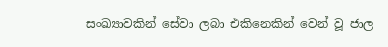සංඛ්‍යාවකින් සේවා ලබා එකිනෙකින් වෙන් වූ ජාල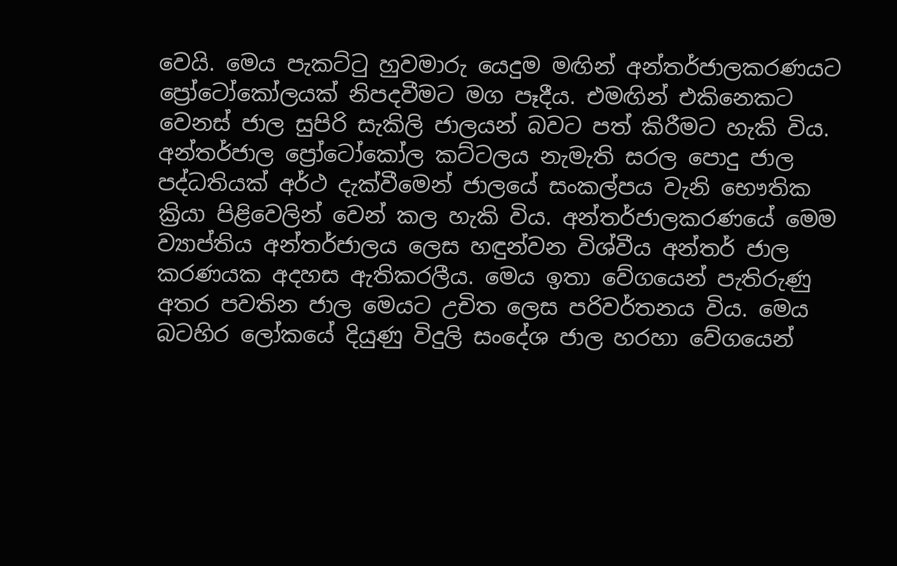වෙයි. මෙය පැකට්ටු හුවමාරු යෙදුම මඟින් අන්තර්ජාලකරණයට ප්‍රෝටෝකෝලයක් නිපදවීමට මග පෑදීය. එමඟින් එකිනෙකට වෙනස් ජාල සුපිරි සැකිලි ජාලයන් බවට පත් කිරීමට හැකි විය. අන්තර්ජාල ප්‍රෝටෝකෝල කට්ටලය නැමැති සරල පොදු ජාල පද්ධතියක් අර්ථ දැක්වීමෙන් ජාලයේ සංකල්පය වැනි භෞතික ක්‍රියා පිළිවෙලින් වෙන් කල හැකි විය. අන්තර්ජාලකරණයේ මෙම ව්‍යාප්තිය අන්තර්ජාලය ලෙස හඳුන්වන විශ්වීය අන්තර් ජාල කරණයක අදහස ඇතිකරලීය. මෙය ඉතා වේගයෙන් පැතිරුණු අතර පවතින ජාල මෙයට උචිත ලෙස පරිවර්තනය විය. මෙය බටහිර ලෝකයේ දියුණු විදුලි සංදේශ ජාල හරහා වේගයෙන්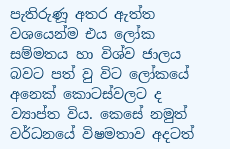පැතිරුණූ අතර ඇත්ත වශයෙන්ම එය ලෝක සම්මතය හා විශ්ව ජාලය බවට පත් වු විට ලෝකයේ අනෙක් කොටස්වලට ද ව්‍යාප්ත විය. කෙසේ නමුත් වර්ධනයේ විෂමතාව අදටත්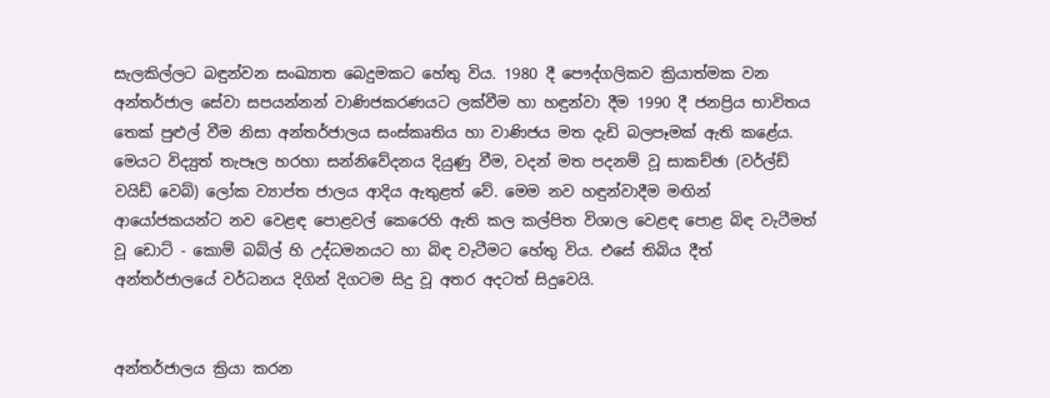සැලකිල්ලට බඳුන්වන සංඛ්‍යාත බෙදුමකට හේතු විය. 1980 දී පෞද්ගලිකව ක්‍රියාත්මක වන අන්තර්ජාල සේවා සපයන්නන් වාණිජකරණයට ලක්වීම හා හඳුන්වා දීම 1990 දී ජනප්‍රිය භාවිතය තෙක් පුළුල් වීම නිසා අන්තර්ජාලය සංස්කෘතිය හා වාණිජය මත දැඩි බලපෑමක් ඇති ‍කළේය. මෙයට විද්‍යුත් තැපෑල හරහා සන්නිවේදනය දියුණු වීම, වදන් මත පදනම් වූ සාකච්ඡා (වර්ල්ඩ් වයිඩ් වෙබ්) ලෝක ව්‍යාප්ත ජාලය ආදිය ඇතුළත් වේ. මෙම නව හඳුන්වාදීම මඟින් ආයෝජකයන්ට නව වෙළඳ පොළවල් කෙරෙහි ඇති කල කල්පිත විශාල වෙළඳ පොළ බිඳ වැටීමත් වූ ඩොට් - කොම් බබ්ල් හි උද්ධමනයට හා බිඳ වැටීමට හේතු විය. එසේ තිබිය දීත් අන්තර්ජාලයේ වර්ධනය දිගින් දිගටම සිදු වූ අතර අදටත් සිදුවෙයි.


අන්තර්ජාලය ක්‍රියා කරන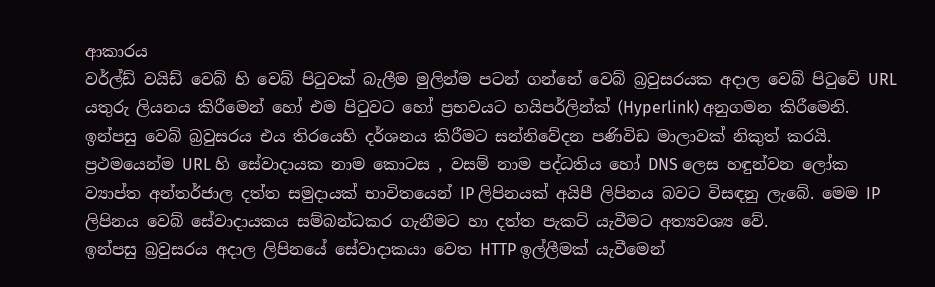ආකාරය
වර්ල්ඩ් වයිඩ් වෙබ් හි වෙබ් පිටුවක් බැලීම මුලින්ම පටන් ගන්නේ වෙබ් බ්‍රවුසරයක අදාල වෙබ් පිටුවේ URL යතුරු ලියනය කිරීමෙන් හෝ එම පිටුවට හෝ ප්‍රභවයට හයිපර්ලින්ක් (Hyperlink) අනුගමන කිරීමෙනි. ඉන්පසු වෙබ් බ්‍රවුසරය එය තිරයෙහි දර්ශනය කිරීමට සන්නිවේදන පණිවිඩ මාලාවක් නිකුත් කරයි.
ප්‍රථමයෙන්ම URL හි සේවාදායක නාම කොටස , වසම් නාම පද්ධතිය හෝ DNS ලෙස හඳුන්වන ලෝක ව්‍යාප්ත අන්තර්ජාල දත්ත සමුදායක් භාවිතයෙන් IP ලිපිනයක් අයිපී ලිපිනය බවට විසඳනු ලැබේ. මෙම IP ලිපිනය වෙබ් සේවාදායකය සම්බන්ධකර ගැනීමට හා දත්ත පැකට් යැවීමට අත්‍යවශ්‍ය වේ.
ඉන්පසු බ්‍රවුසරය අදාල ලිපිනයේ සේවාදාකයා වෙත HTTP ඉල්ලීමක් යැවීමෙන්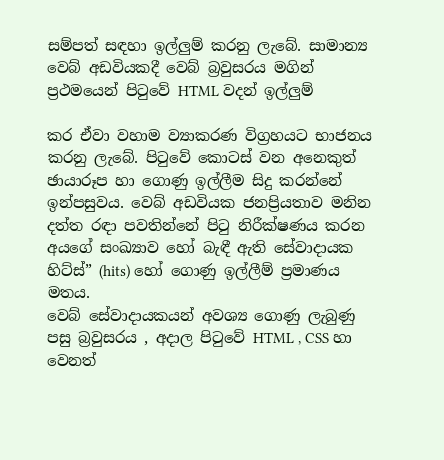සම්පත් සඳහා ඉල්ලුම් කරනු ලැබේ. සාමාන්‍ය වෙබ් අඩවියකදී වෙබ් බ්‍රවුසරය මගින් ප්‍රථමයෙන් පිටුවේ HTML වදන් ඉල්ලුම්

කර ඒවා වහාම ව්‍යාකරණ විග්‍රහයට භාජනය කරනු ලැබේ. පිටුවේ කොටස් වන අනෙකුත් ඡායාරූප හා ගොණු ඉල්ලීම සිදු කරන්නේ ඉන්පසුවය. වෙබ් අඩවියක ජනප්‍රියතාව මනින දත්ත රඳා පවතින්නේ පිටු නිරීක්ෂණය කරන අයගේ සංඛ්‍යාව හෝ බැඳී ඇති සේවාදායක හිට්ස්” (hits) හෝ ගොණු ඉල්ලීම් ප්‍රමාණය මතය.
වෙබ් සේවාදායකයන් අවශ්‍ය ගොණු ලැබුණු පසු බ්‍රවුසරය , අදාල පිටුවේ HTML , CSS හා වෙනත්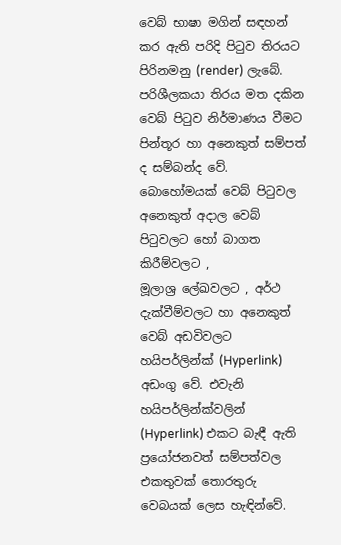වෙබ් භාෂා මගින් සඳහන් කර ඇති පරිදි පිටුව තිරයට පිරිනමනු (render) ලැබේ. පරිශීලකයා තිරය මත දකින වෙබ් පිටුව නිර්මාණය වීමට පින්තූර හා අනෙකුත් සම්පත් ද සම්බන්ද වේ.
බොහෝමයක් වෙබ් පිටුවල අනෙකුත් අදාල වෙබ් පිටුවලට හෝ බාගත කිරීම්වලට , මූලාශ්‍ර ‍ලේඛවලට , අර්ථ දැක්වීම්වලට හා අනෙකුත් වෙබ් අඩවිවලට හයිපර්ලින්ක් (Hyperlink) අඩංගු වේ. එවැනි හයිපර්ලින්ක්වලින් (Hyperlink) එකට බැඳී ඇති ප්‍රයෝජනවත් සම්පත්වල එකතුවක් තොරතුරු වෙබයක් ලෙස හැඳින්වේ.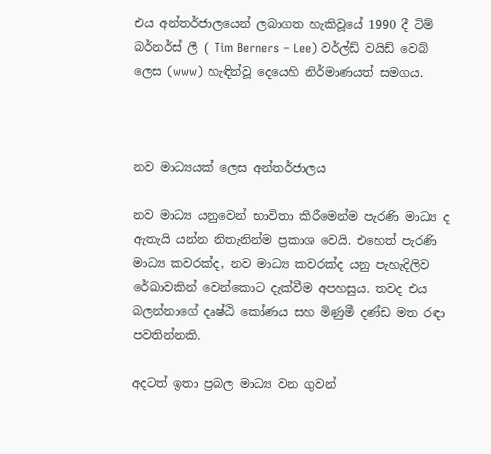එය අන්තර්ජාලයෙන් ලබාගත හැකිවූයේ 1990 දී ටිම් බර්නර්ස් ලී ( Tim Berners – Lee) වර්ල්ඩ් වයිඩ් වෙබ් ලෙස (www) හැඳින්වූ දෙයෙහි නිර්මාණයත් සමගය.



නව මාධ්‍යයක් ලෙස අන්තර්ජාලය

නව මාධ්‍ය යනුවෙන් භාවිතා කිරීමෙන්ම පැරණි මාධ්‍ය ද ඇතැයි යන්න නිතැනින්ම ප්‍රකාශ වෙයි. එහෙත් පැරණි මාධ්‍ය කවරක්ද, නව මාධ්‍ය කවරක්ද යනු පැහැදිලිව රේඛාවකින් වෙන්කොට දැක්වීම අපහසුය. තවද එය බලන්නාගේ දෘෂ්ඨි කෝණය සහ මිණුමී දණ්ඩ මත රඳා පවතින්නකි.

අදටත් ඉතා ප්‍රබල මාධ්‍ය වන ගුවන්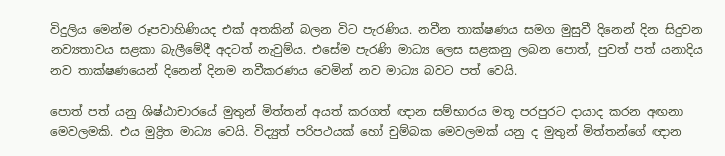විදුලිය මෙන්ම රූපවාහිණියද එක් අතකින් බලන විට පැරණිය. නවීන තාක්ෂණය සමග මුසුවී දිනෙන් දින සිදුවන නව්‍යතාවය සළකා බැලීමේදී අදටත් නැවුම්ය. එසේම පැරණි මාධ්‍ය ලෙස සළකනු ලබන පොත්, පුවත් පත් යනාදිය නව තාක්ෂණයෙන් දිනෙන් දිනම නවීකරණය වෙමින් නව මාධ්‍ය බවට පත් වෙයි.

පොත් පත් යනු ශිෂ්ඨාචාරයේ මුතුන් මිත්තන් අයත් කරගත් ඥාන සම්භාරය මතූ පරපුරට දායාද කරන අඟනා මෙවලමකි. එය මුද්‍රිත මාධ්‍ය වෙයි. විද්‍යුත් පරිපථයක් හෝ චුම්බක මෙවලමක් යනු ද මුතුන් මිත්තන්ගේ ඥාන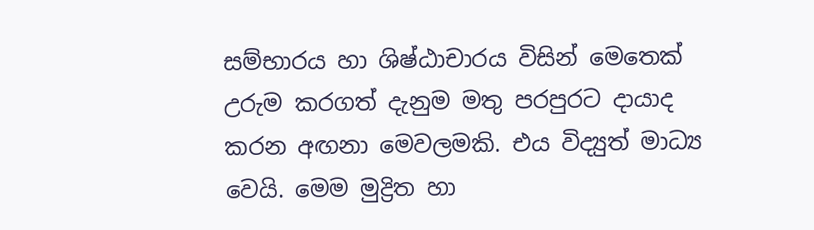සම්භාරය හා ශිෂ්ඨාචාරය විසින් මෙතෙක් උරුම කරගත් දැනුම මතු පරපුරට දායාද කරන අඟනා මෙවලමකි. එය විද්‍යුත් මාධ්‍ය වෙයි. මෙම මුද්‍රිත හා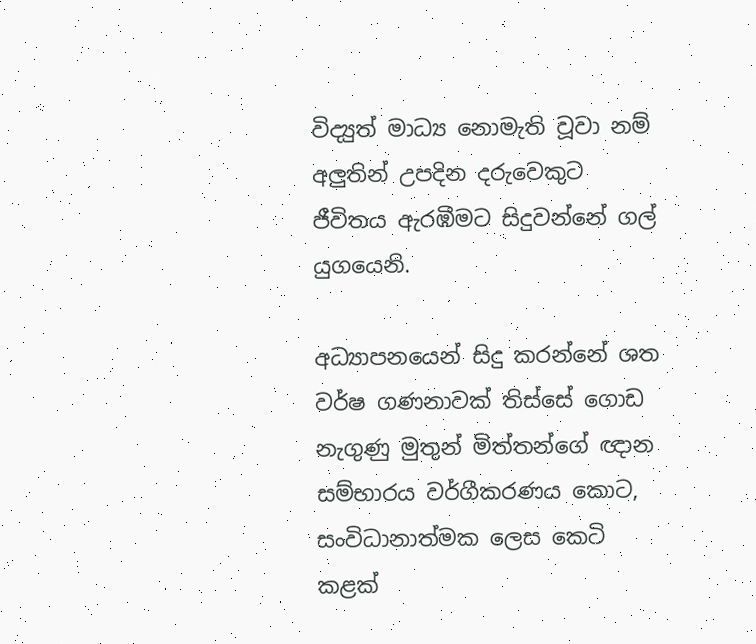විද්‍යුත් මාධ්‍ය නොමැති වූවා නම් අලුතින් උපදින දරුවෙකුට ජීවිතය ඇරඹීමට සිදුවන්නේ ගල් යුගයෙනි.

අධ්‍යාපනයෙන් සිදු කරන්නේ ශත වර්ෂ ගණනාවක් තිස්සේ ගොඩ නැගුණු මුතුන් මිත්තන්ගේ ඥාන සම්භාරය වර්ගීකරණය කොට, සංවිධානාත්මක ලෙස කෙටි කළක්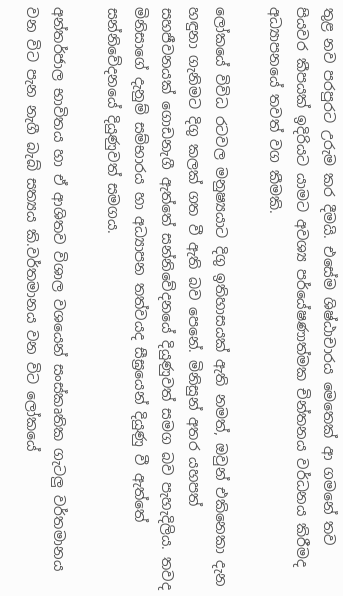තුළ නව පරපුරට උරුම කර දීමයි. එසේම ශිෂ්ඨාචාරය මෙතෙක් ආ ගමනේ තව පියවර කීපයක් ඉදිරියට යාමට අවශ්‍ය පර්යේෂණාත්මක චින්තනය වර්ධනය කිරීමද අධ්‍යාපනයේ තවත් වග කීමකි.

ලෝකයේ විවිධ රටවල මනුෂ්‍යයාට දිගු ඉතිහාසයක් ඇති නමත්, ඔවුන් එකිනෙකා දැන හඳුනා ගැනිමට දිගු කලක් ගත වී ඇති බව පෙනේ. මිනිසුන් අතර යහපත් සහජීවනයක් ගොඩනැගී ඇත්තේ සන්නිවේදනයේ දියුණුවත් සමග බව පැහැදිලිය. තවද මිනිසාගේ දැනුම් සම්භාරය හා අධ්‍යාපන තත්වයද සීඝ්‍රයෙන් දියුණු වී ඇත්තේ සන්නිවේදනයේ දියුණුවත් සමගය.

අන්තර්ජාල භාවිතය හා ඒ ආශිතව විශාල වශයෙන් සංස්කෘතික ගැටලු වර්තමානය වන විට පැන නැගී බැබ් සත්‍යය කි.වර්තමානය වන විට ලෝකයේ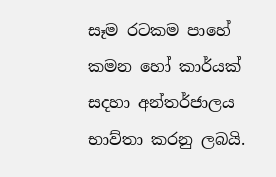සෑම රටකම පාහේ කම‍න හෝ කාර්යක් සදහා අන්තර්ජ‍ාලය භාව්තා කරනු ලබයි.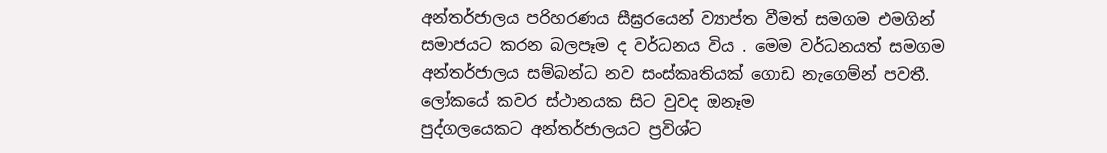අන්තර්ජාලය පරිහරණය සීඝ්‍රරයෙන් ව්‍යාප්ත වීමත් සමගම එමගින් සමාජයට කරන බලපෑම ද වර්ධනය විය . මෙම වර්ධනයත් සමගම අන්තර්ජාලය සම්බන්ධ නව සංස්කෘතියක් ගොඩ නැගෙම්න් පවතී. ලෝකයේ කවර ස්ථානයක සිට වුවද ඔනෑම පුද්ගලයෙකට ‍අන්තර්ජාලයට ප්‍රවිශ්ට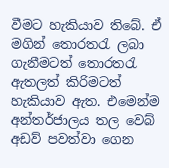වීමට හැකියාව තිබේ. ඒ මගින් තො‍රතරැ ලබ‍‍ා ගැනීමටත් තොරතරැ ඇතලත් ‍කිරිමටත් හැකිය‍ාව ඇත. එමෙන්ම අන්තර්ජාලය තල වෙබ් අඩව් පවත්වා ගෙන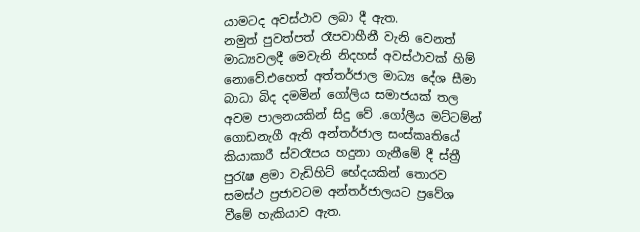යා‍මටද අවස්ථාව ලබා දී ඇත. නමුත් ‍පුවත්පත් රෑපවාහීනී වැනි වෙනත් මාධ්‍යවලදී මෙවැනි නිදහස් අවස්ථ‍ාවක් හිම් නො‍වේ.එහෙත් අත්තර්ජාල මාධ්‍ය දේශ සීමා‍ බාධා බිද දමමින් ගෝලිය සමාජයක් තල අවම පාලන‍යකින් සිදු වේ .ගෝලීය මට්ටම්න් ගොඩනැගී ඇති අන්තර්ජාල සංස්ක‍ෘතියේ කියාකාරී ස්වරෑපය හදුනා ගැනීමේ දී ස්ත්‍රී පුරැෂ ළමා වැඩිහිට් භේදයකි‍න් තෙ‍ාරව සමස්ථ ප්‍රජාවටම අන්තර්ජාල‍යට ප්‍රවේශ වීමේ හැකියාව ඇත.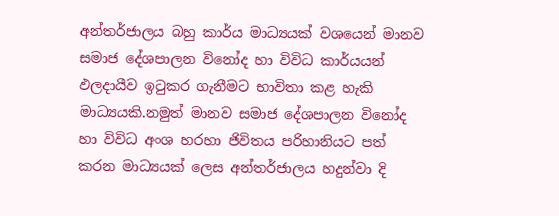අන්තර්ජාලය බහු කාර්ය මාධ්‍යයක් වශයෙන් මානව සමාජ දේශපාලන විනෝද හා විවිධ කාර්යයන් ඵලදායීව ඉටුකර ගැනීමට භාවිතා කළ හැකි මාධ්‍යයකි.නමුත් මානව සමාජ දේශපාලන විනෝද හා විවිධ අංශ හරහා ජිවිතය පරිහානියට පත් කරන මාධ්‍යයක් ලෙස අන්තර්ජාලය හදුන්වා දි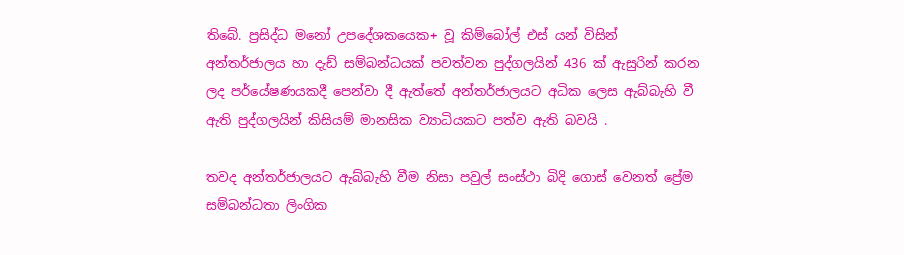තිබේ. ප්‍රසිද්ධ මනෝ උපදේශකයෙක+ වූ කි‍ම්බෝල් එස් යන් විසින් අන්තර්ජාලය හා දැඩ් සම්බන්ධයක් පවත්වන පුද්ගලයින් 436 ක් ඇසුරින් කරන ලද පර්යේෂණයකදී පෙන්වා දී ඇත්තේ අන්තර්ජාලයට අධික ලෙස ඇබ්බැහි වී ඇති පුද්ගලයින් කිසියම් මානසික ව්‍යාධියකට පත්ව ඇති බවයි .

තවද අන්තර්ජාලයට ඇබ්බැහි වීම නිසා පවුල් සංස්ථා බි‍දි ගොස් වෙනත් ‍ප්‍රේම සම්බන්ධතා ලිංගික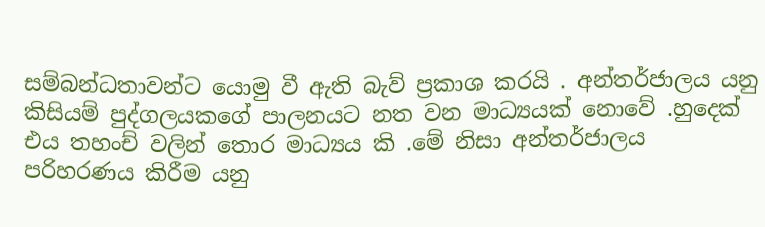සම්බන්ධතාවන්ට යොමු වී ‍ඇති බැව් ප්‍රකාශ කරයි . අන්තර්ජාලය යනු කිසියම් පුද්ගලයකගේ පාලනයට නත වන මාධ්‍යයක් නොවේ .හුදෙක් එය තහංච් වලින් තොර මාධ්‍යය කි .මේ නිසා අන්තර්ජාලය පරිහරණය කිරීම යනු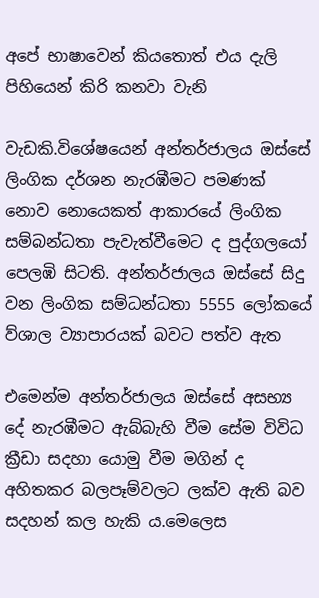අපේ භාෂාවෙන් කියතොත් එය දැලි පිහියෙන් කිරි කනවා වැනි

වැඩකි.විශේෂයෙන් අන්තර්ජාලය ඔස්සේ ලිංගික දර්ශන නැරඹීමට පමණක් නොව නොයෙකත් ආකාරයේ ලිංගික සම්බන්ධතා පැවැත්වීමෙට ද පුද්ගලයෝ පෙලඹි සිටති. අන්තර්ජාලය ඔස්‍‍සේ සිදු වන ලිංගික සම්ධන්ධතා 5555 ලෝකයේ ව්ශාල ව්‍යාපාරයක් බවට පත්ව ඇත

එමෙන්ම අන්තර්ජාලය ඔස්සේ අසභ්‍ය දේ නැරඹීමට ඇබ්බැහි වීම සේම විවිධ ක්‍රීඩා සදහා යොමු වීම මගින් ද අහිතකර බලපෑම්වලට ලක්ව ඇති බව සදහන් කල හැකි ය.මෙලෙස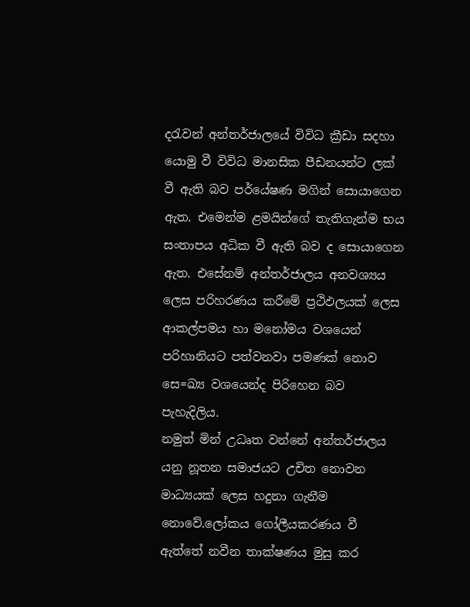දරැවන් අන්තර්ජාලයේ විවිධ ක්‍රීඩා සදහා යොමු වී විවිධ මානසික පීඩනයන්ට ලක් වී ඇති බව පර්යේෂණ මගින් සොයාගෙන ඇත. එමෙන්ම ළමයින්ගේ තැතිගැන්ම භය සංතාපය අධික වී ඇති බව ද සොයාගෙන ඇත. එසේනම් අන්තර්ජාලය අනවශ්‍යය ලෙස පරිහරණය කරී‍මේ ප්‍රථිඵලයක් ලෙස ආකල්පමය හා මනෝමය වශයෙන් පරිහානියට පත්වනවා පමණක් නොව සෙ=ඛ්‍ය ව‍ශයෙන්ද පිරිහෙන බව පැහැදිලිය.
නමුත් මින් උධෘත වන්නේ අන්තර්ජාලය යනු නූතන සමාජයට උචිත නොවන මාධ්‍යයක් ‍ලෙස හදුනා ගැනී‍ම නොවේ.ලෝකය ගෝලීයකරණය වී
ඇ‍ත්තේ නවීන තාක්ෂණය මුසු කර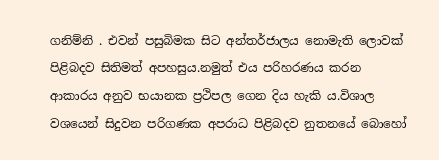ගනිම්නි . එවන් පසුබිමක සිට අන්තර්ජාලය ‍නොමැති ලොවක් පිළිබදව සිතිමත් අපහසුය.නමුත් එය පරිහරණය කරන ආකාරය අනුව භයානක ප්‍රථිපල ගෙන දිය හැකි ය.විශාල වශයෙන් සිදුවන පරිගණක අපරාධ පිළිබදව නුත‍නයේ බොහෝ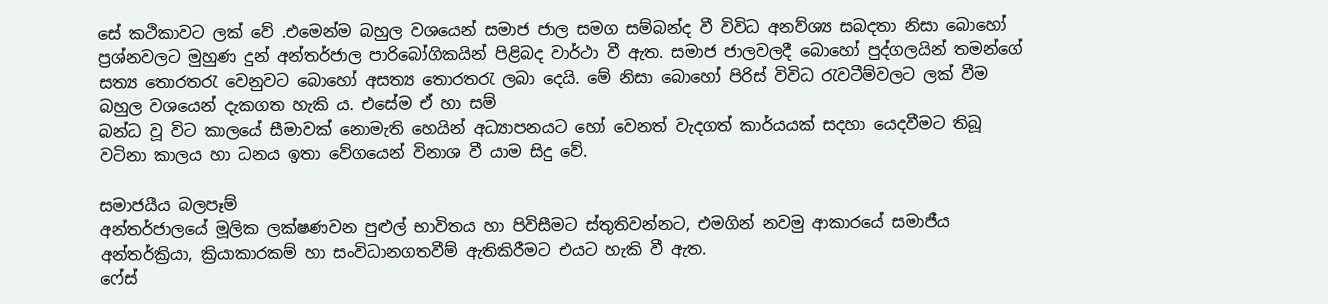සේ කථිකාවට ලක් වේ .එමෙන්ම බහුල වශ‍යෙන් සමාජ ජාල සමග සම්බන්ද වී විවිධ අනව්‍ශ්‍ය සබදතා නිසා බොහෝ ප්‍රශ්නවලට මුහුණ දුන් අන්තර්ජාල පාරිබෝගිකයින් පිළිබද වාර්ථා වී ඇත. සමාජ ජාලවලදී බොහෝ පුද්ගලයින් තමන්ගේ සත්‍ය තොරතරැ වෙනුවට බොහෝ අසත්‍ය තොරතරැ ලබා දෙයි. මේ නිසා බොහෝ පිරිස් විවිධ රැවටීම්වලට ලක් වීම බහුල වශයෙන් දැකගත හැකි ය. එසේම ඒ හා සම්
බන්ධ වූ විට කාලයේ සීමාවක් නොමැති හෙයින් අධ්‍යාපනයට හෝ වෙනත් වැදගත් කාර්යයක් සදහා යෙදවීමට ති‍බූ වටිනා කාලය හා ධනය ඉතා වේගයෙන් විනාශ වී යාම සිදු වේ.

සමාජයීය බලපෑම්
අන්තර්ජාලයේ මූලික ලක්ෂණවන පුළුල් භාවිතය හා පිවිසීමට ස්තුතිවන්නට, එමගින් නවමු ආකාරයේ සමාජීය අන්තර්ක්‍රියා, ක්‍රියාකාරකම් හා සංවිධානගතවීම් ඇතිකිරීමට එයට හැකි වී ඇත.
ෆේස්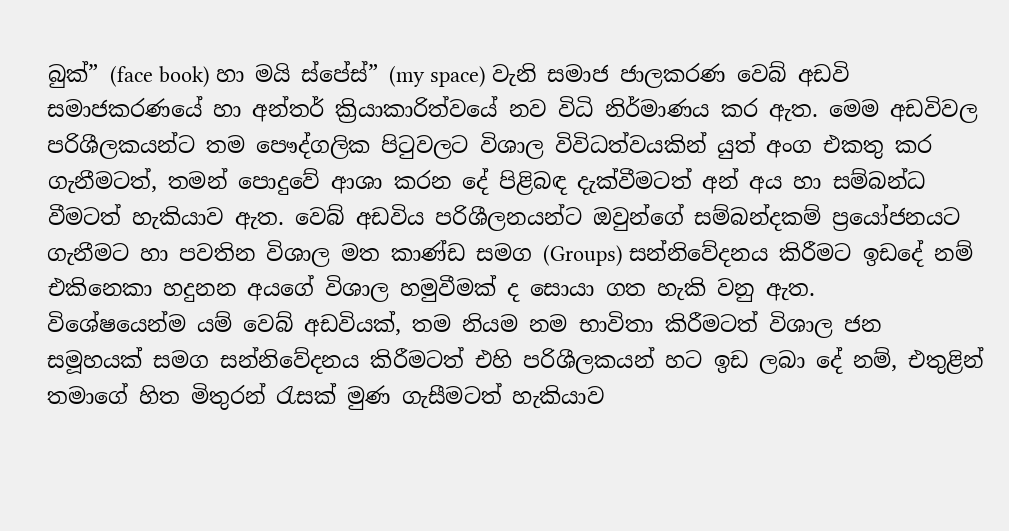බුක්” (face book) හා මයි ස්පේස්” (my space) වැනි සමාජ ජාලකරණ වෙබ් අඩවි සමාජකරණයේ හා අන්තර් ක්‍රියාකාරිත්වයේ නව විධි නිර්මාණය කර ඇත. මෙම අඩවිවල පරිශීලකයන්ට තම පෞද්ගලික පිටුවලට විශාල විවිධත්වයකින් යුත් අංග එකතු කර ගැනීමටත්, තමන් පොදුවේ ආශා කරන දේ පිළිබඳ දැක්වීමටත් අන් අය හා සම්බන්ධ වීමටත් හැකියාව ඇත. වෙබ් අඩවිය පරිශීලනයන්ට ඔවුන්ගේ සම්බන්දකම් ප්‍රයෝජනයට ගැනීමට හා පවතින විශාල මත කාණ්ඩ සමග (Groups) සන්නිවේදනය කිරීමට ඉඩදේ නම් එකිනෙකා හදුනන අයගේ විශාල හමුවීමක් ද සොයා ගත හැකි වනු ඇත.
විශේෂයෙන්ම යම් වෙබ් අඩවියක්, තම නියම නම භාවිතා කිරීමටත් විශාල ජන සමූහයක් සමග සන්නිවේදනය කිරීමටත් එහි පරිශීලකයන් හට ඉඩ ලබා දේ නම්, එතුළින් තමාගේ හිත මිතුරන් රැසක් මුණ ගැසීමටත් හැකියාව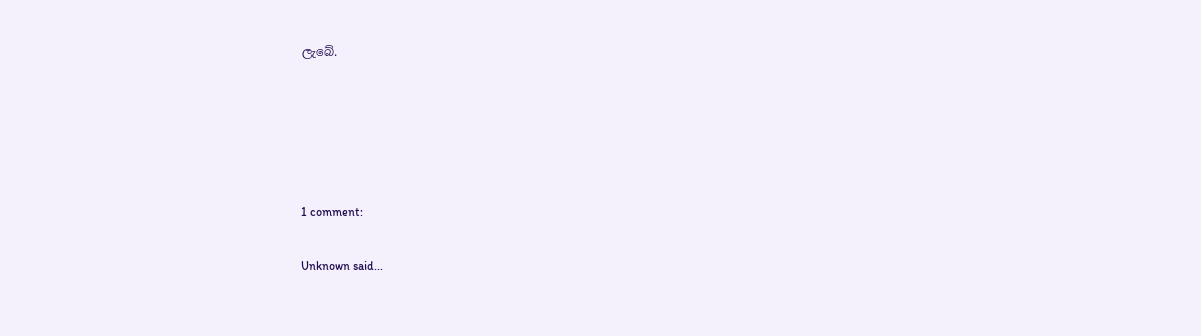ලැබේ.





1 comment:

Unknown said...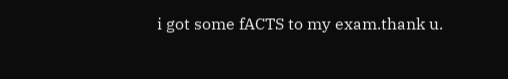i got some fACTS to my exam.thank u.